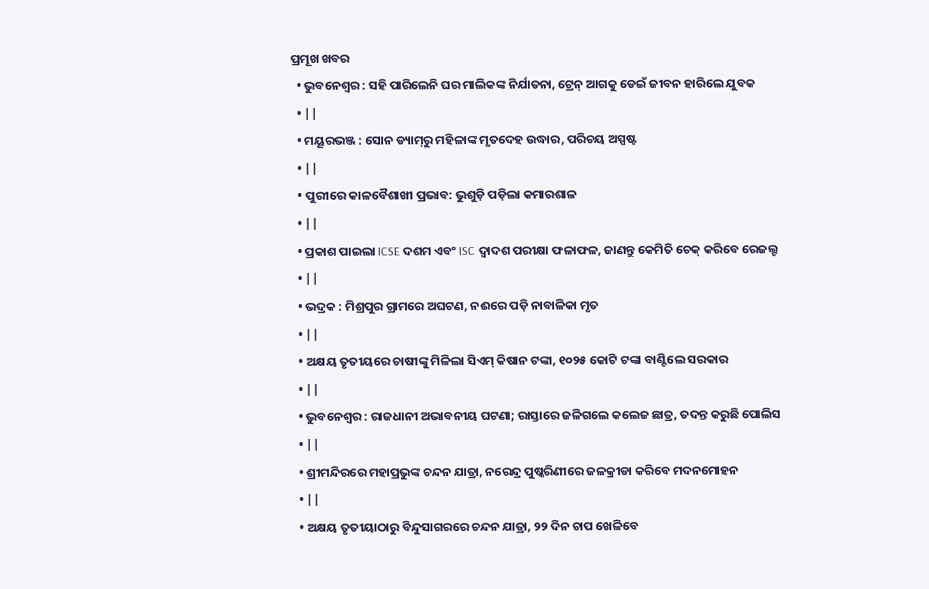ପ୍ରମୂଖ ଖବର
  • ଭୁବନେଶ୍ୱର : ସହି ପାରିଲେନି ଘର ମାଲିକଙ୍କ ନିର୍ଯାତନା, ଟ୍ରେନ୍‌ ଆଗକୁ ଡେଇଁ ଜୀବନ ହାରିଲେ ଯୁବକ
  • ||
  • ମୟୂରଭଞ୍ଜ : ସୋନ ଡ୍ୟାମ୍‌ରୁ ମହିଳାଙ୍କ ମୃତଦେହ ଉଦ୍ଧାର, ପରିଚୟ ଅସ୍ପଷ୍ଟ
  • ||
  • ପୁରୀରେ କାଳବୈଶାଖୀ ପ୍ରଭାବ: ଭୁଶୁଡ଼ି ପଡ଼ିଲା କମାରଶାଳ
  • ||
  • ପ୍ରକାଶ ପାଇଲା ICSE ଦଶମ ଏବଂ ISC ଦ୍ୱାଦଶ ପରୀକ୍ଷା ଫଳାଫଳ, ଜାଣନ୍ତୁ କେମିତି ଚେକ୍‌ କରିବେ ରେଜଲ୍ଟ
  • ||
  • ଭଦ୍ରକ : ମିଶ୍ରପୁର ଗ୍ରାମରେ ଅଘଟଣ, ନଈରେ ପଡ଼ି ନାବାଳିକା ମୃତ
  • ||
  • ଅକ୍ଷୟ ତୃତୀୟରେ ଚାଷୀଙ୍କୁ ମିଳିଲା ସିଏମ୍‌ କିଷାନ ଟଙ୍କା, ୧୦୨୫ କୋଟି ଟଙ୍କା ବାଣ୍ଟିଲେ ସରକାର
  • ||
  • ଭୁବନେଶ୍ୱର : ରାଜଧାନୀ ଅଭାବନୀୟ ଘଟଣା; ରାସ୍ତାରେ ଜଳିଗଲେ କଲେଜ ଛାତ୍ର, ତଦନ୍ତ କରୁଛି ପୋଲିସ
  • ||
  • ଶ୍ରୀମନ୍ଦିରରେ ମହାପ୍ରଭୁଙ୍କ ଚନ୍ଦନ ଯାତ୍ରା, ନରେନ୍ଦ୍ର ପୁଷ୍କରିଣୀରେ ଜଳକ୍ରୀଡା କରିବେ ମଦନମୋହନ
  • ||
  • ଅକ୍ଷୟ ତୃତୀୟାଠାରୁ ବିନ୍ଦୁସାଗରରେ ଚନ୍ଦନ ଯାତ୍ରା, ୨୨ ଦିନ ଚାପ ଖେଳିବେ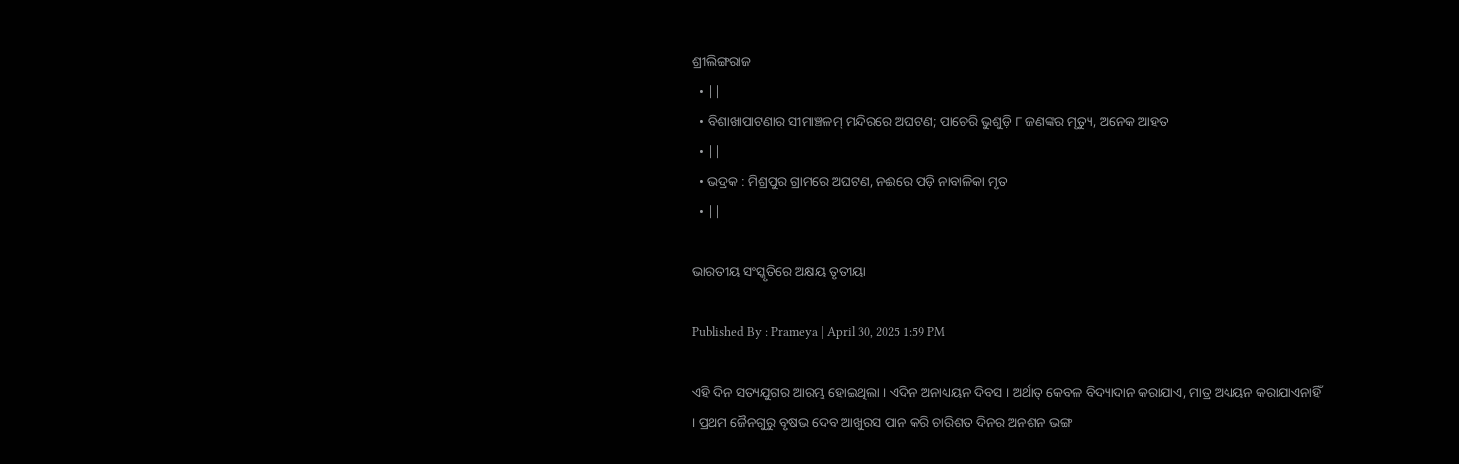ଶ୍ରୀଲିଙ୍ଗରାଜ
  • ||
  • ବିଶାଖାପାଟଣାର ସୀମାଞ୍ଚଳମ୍ ମନ୍ଦିରରେ ଅଘଟଣ; ପାଚେରି ଭୁଶୁଡ଼ି ୮ ଜଣଙ୍କର ମୃତ୍ୟୁ, ଅନେକ ଆହତ
  • ||
  • ଭଦ୍ରକ : ମିଶ୍ରପୁର ଗ୍ରାମରେ ଅଘଟଣ, ନଈରେ ପଡ଼ି ନାବାଳିକା ମୃତ
  • ||

ଭାରତୀୟ ସଂସ୍କୃତିରେ ଅକ୍ଷୟ ତୃତୀୟା

Published By : Prameya | April 30, 2025 1:59 PM

ଏହି ଦିନ ସତ୍ୟଯୁଗର ଆରମ୍ଭ ହୋଇଥିଲା । ଏଦିନ ଅନାଧ୍ୟୟନ ଦିବସ । ଅର୍ଥାତ୍‌ କେବଳ ବିଦ୍ୟାଦାନ କରାଯାଏ, ମାତ୍ର ଅଧ୍ୟୟନ କରାଯାଏନାହିଁ । ପ୍ରଥମ ଜୈନଗୁରୁ ବୃଷଭ ଦେବ ଆଖୁରସ ପାନ କରି ଚାରିଶତ ଦିନର ଅନଶନ ଭଙ୍ଗ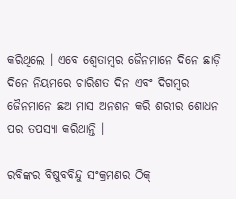କରିଥିଲେ । ଏବେ ଶ୍ୱେତାମ୍ବର ଜୈନମାନେ ଦିନେ ଛାଡ଼ି ଦିନେ ନିୟମରେ ଚାରିଶତ ଦିନ ଏବଂ ଦିଗମ୍ବର ଜୈନମାନେ ଛଅ ମାସ ଅନଶନ କରି ଶରୀର ଶୋଧନ ପର ତପସ୍ୟା କରିଥାନ୍ତି ।

ରବିଙ୍କର ବିଷୁବବିନ୍ଦୁ ସଂକ୍ରମଣର ଠିକ୍‌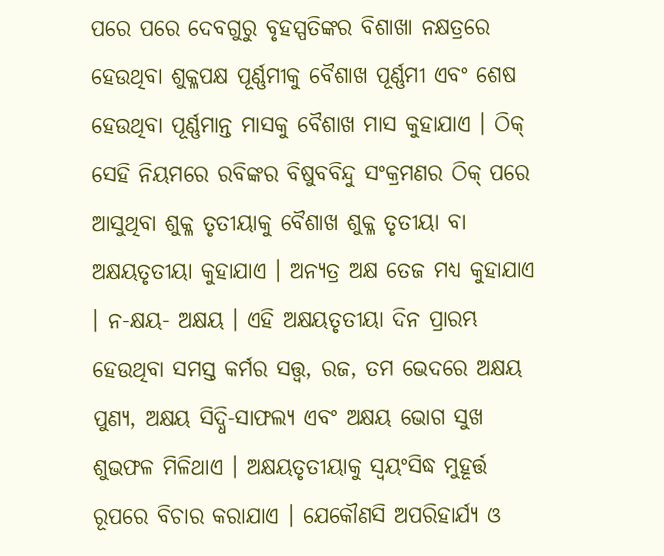ପରେ ପରେ ଦେବଗୁରୁ ବୃହସ୍ପତିଙ୍କର ବିଶାଖା ନକ୍ଷତ୍ରରେ ହେଉଥିବା ଶୁକ୍ଳପକ୍ଷ ପୂର୍ଣ୍ଣମୀକୁ ବୈଶାଖ ପୂର୍ଣ୍ଣମୀ ଏବଂ ଶେଷ ହେଉଥିବା ପୂର୍ଣ୍ଣମାନ୍ତ ମାସକୁ ବୈଶାଖ ମାସ କୁହାଯାଏ । ଠିକ୍‌ ସେହି ନିୟମରେ ରବିଙ୍କର ବିଷୁବବିନ୍ଦୁ ସଂକ୍ରମଣର ଠିକ୍‌ ପରେ ଆସୁଥିବା ଶୁକ୍ଳ ତୃତୀୟାକୁ ବୈଶାଖ ଶୁକ୍ଳ ତୃତୀୟା ବା ଅକ୍ଷୟତୃତୀୟା କୁହାଯାଏ । ଅନ୍ୟତ୍ର ଅକ୍ଷ ତେଜ ମଧ୍ୟ କୁହାଯାଏ । ନ-କ୍ଷୟ- ଅକ୍ଷୟ । ଏହି ଅକ୍ଷୟତୃତୀୟା ଦିନ ପ୍ରାରମ୍ଭ ହେଉଥିବା ସମସ୍ତ କର୍ମର ସତ୍ତ୍ୱ, ରଜ, ତମ ଭେଦରେ ଅକ୍ଷୟ ପୁଣ୍ୟ, ଅକ୍ଷୟ ସିଦ୍ଧି-ସାଫଲ୍ୟ ଏବଂ ଅକ୍ଷୟ ଭୋଗ ସୁଖ ଶୁଭଫଳ ମିଳିଥାଏ । ଅକ୍ଷୟତୃତୀୟାକୁ ସ୍ୱୟଂସିଦ୍ଧ ମୁହୂର୍ତ୍ତ ରୂପରେ ବିଚାର କରାଯାଏ । ଯେକୌଣସି ଅପରିହାର୍ଯ୍ୟ ଓ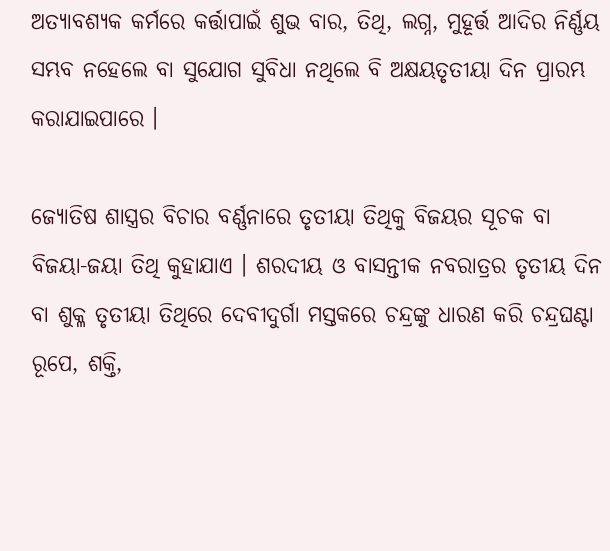ଅତ୍ୟାବଶ୍ୟକ କର୍ମରେ କର୍ତ୍ତାପାଇଁ ଶୁଭ ବାର, ତିଥି, ଲଗ୍ନ, ମୁହୂର୍ତ୍ତ ଆଦିର ନିର୍ଣ୍ଣୟ ସମ୍ଭବ ନହେଲେ ବା ସୁଯୋଗ ସୁବିଧା ନଥିଲେ ବି ଅକ୍ଷୟତୃତୀୟା ଦିନ ପ୍ରାରମ୍ଭ କରାଯାଇପାରେ ।

ଜ୍ୟୋତିଷ ଶାସ୍ତ୍ରର ବିଚାର ବର୍ଣ୍ଣନାରେ ତୃତୀୟା ତିଥିକୁ ବିଜୟର ସୂଚକ ବା ବିଜୟା-ଜୟା ତିଥି କୁହାଯାଏ । ଶରଦୀୟ ଓ ବାସନ୍ତୀକ ନବରାତ୍ରର ତୃତୀୟ ଦିନ ବା ଶୁକ୍ଳ ତୃତୀୟା ତିଥିରେ ଦେବୀଦୁର୍ଗା ମସ୍ତକରେ ଚନ୍ଦ୍ରଙ୍କୁ ଧାରଣ କରି ଚନ୍ଦ୍ରଘଣ୍ଟା ରୂପେ, ଶକ୍ତି,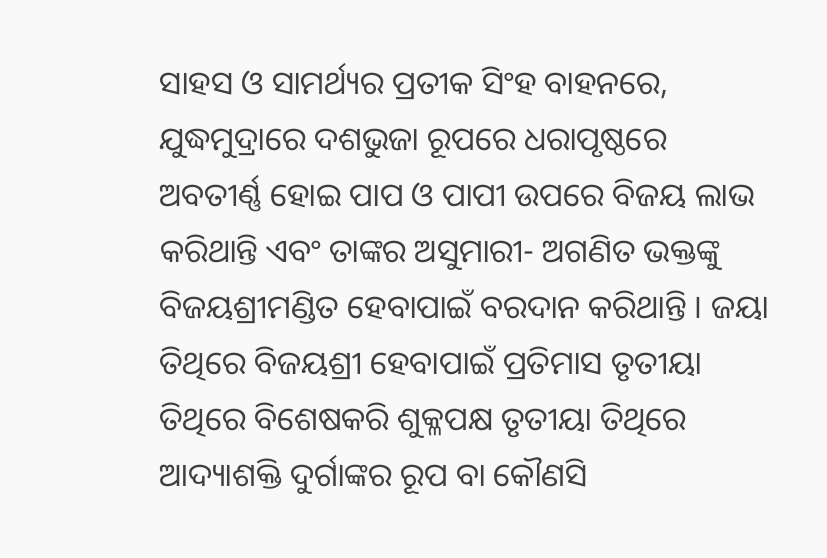ସାହସ ଓ ସାମର୍ଥ୍ୟର ପ୍ରତୀକ ସିଂହ ବାହନରେ, ଯୁଦ୍ଧମୁଦ୍ରାରେ ଦଶଭୁଜା ରୂପରେ ଧରାପୃଷ୍ଠରେ ଅବତୀର୍ଣ୍ଣ ହୋଇ ପାପ ଓ ପାପୀ ଉପରେ ବିଜୟ ଲାଭ କରିଥାନ୍ତି ଏବଂ ତାଙ୍କର ଅସୁମାରୀ- ଅଗଣିତ ଭକ୍ତଙ୍କୁ ବିଜୟଶ୍ରୀମଣ୍ଡିତ ହେବାପାଇଁ ବରଦାନ କରିଥାନ୍ତି । ଜୟା ତିଥିରେ ବିଜୟଶ୍ରୀ ହେବାପାଇଁ ପ୍ରତିମାସ ତୃତୀୟା ତିଥିରେ ବିଶେଷକରି ଶୁକ୍ଳପକ୍ଷ ତୃତୀୟା ତିଥିରେ ଆଦ୍ୟାଶକ୍ତି ଦୁର୍ଗାଙ୍କର ରୂପ ବା କୌଣସି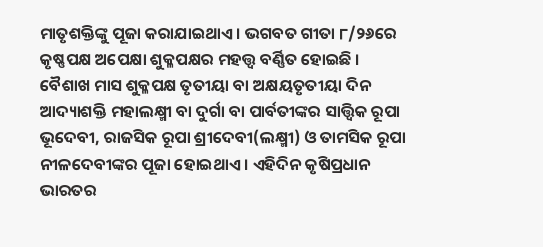ମାତୃଶକ୍ତିଙ୍କୁ ପୂଜା କରାଯାଇଥାଏ । ଭଗବତ ଗୀତା ୮/୨୬ରେ କୃଷ୍ଣପକ୍ଷ ଅପେକ୍ଷା ଶୁକ୍ଳପକ୍ଷର ମହତ୍ତ୍ୱ ବର୍ଣ୍ଣିତ ହୋଇଛି । ବୈଶାଖ ମାସ ଶୁକ୍ଳପକ୍ଷ ତୃତୀୟା ବା ଅକ୍ଷୟତୃତୀୟା ଦିନ ଆଦ୍ୟାଶକ୍ତି ମହାଲକ୍ଷ୍ମୀ ବା ଦୁର୍ଗା ବା ପାର୍ବତୀଙ୍କର ସାତ୍ତ୍ୱିକ ରୂପା ଭୂଦେବୀ, ରାଜସିକ ରୂପା ଶ୍ରୀଦେବୀ(ଲକ୍ଷ୍ମୀ) ଓ ତାମସିକ ରୂପା ନୀଳଦେବୀଙ୍କର ପୂଜା ହୋଇଥାଏ । ଏହିଦିନ କୃଷିପ୍ରଧାନ ଭାରତର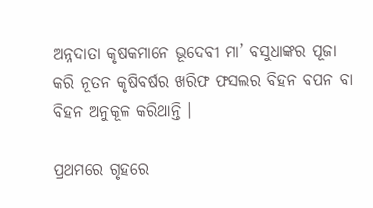ଅନ୍ନଦାତା କୃଷକମାନେ ଭୂଦେବୀ ମା’ ବସୁଧାଙ୍କର ପୂଜା କରି ନୂତନ କୃଷିବର୍ଷର ଖରିଫ ଫସଲର ବିହନ ବପନ ବା ବିହନ ଅନୁକୂଳ କରିଥାନ୍ତି ।

ପ୍ରଥମରେ ଗୃହରେ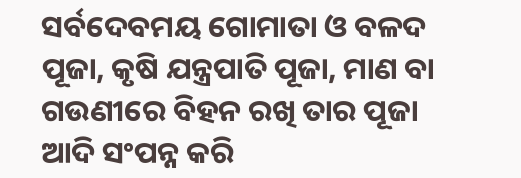ସର୍ବଦେବମୟ ଗୋମାତା ଓ ବଳଦ ପୂଜା, କୃଷି ଯନ୍ତ୍ରପାତି ପୂଜା, ମାଣ ବା ଗଉଣୀରେ ବିହନ ରଖି ତାର ପୂଜା ଆଦି ସଂପନ୍ନ କରି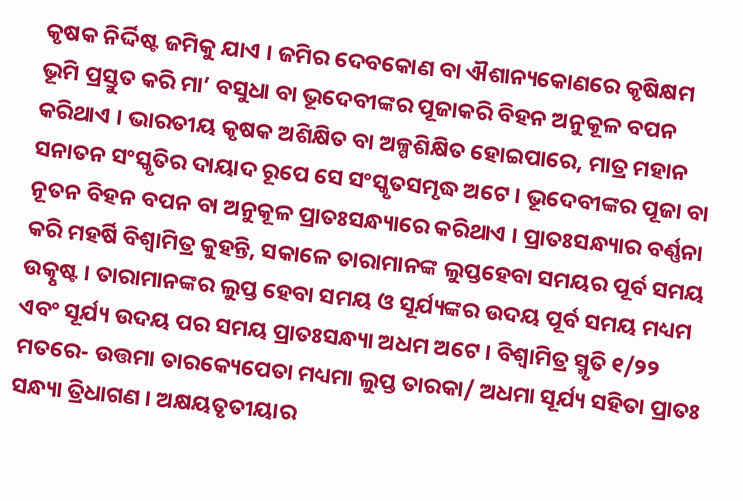କୃଷକ ନିର୍ଦ୍ଦିଷ୍ଟ ଜମିକୁ ଯାଏ । ଜମିର ଦେବକୋଣ ବା ଐଶାନ୍ୟକୋଣରେ କୃଷିକ୍ଷମ ଭୂମି ପ୍ରସ୍ତୁତ କରି ମା’ ବସୁଧା ବା ଭୂଦେବୀଙ୍କର ପୂଜାକରି ବିହନ ଅନୁକୂଳ ବପନ କରିଥାଏ । ଭାରତୀୟ କୃଷକ ଅଶିକ୍ଷିତ ବା ଅଳ୍ପଶିକ୍ଷିତ ହୋଇପାରେ, ମାତ୍ର ମହାନ ସନାତନ ସଂସ୍କୃତିର ଦାୟାଦ ରୂପେ ସେ ସଂସ୍କୃତସମୃଦ୍ଧ ଅଟେ । ଭୂଦେବୀଙ୍କର ପୂଜା ବା ନୂତନ ବିହନ ବପନ ବା ଅନୁକୂଳ ପ୍ରାତଃସନ୍ଧ୍ୟାରେ କରିଥାଏ । ପ୍ରାତଃସନ୍ଧ୍ୟାର ବର୍ଣ୍ଣନା କରି ମହର୍ଷି ବିଶ୍ୱାମିତ୍ର କୁହନ୍ତି, ସକାଳେ ତାରାମାନଙ୍କ ଲୁପ୍ତହେବା ସମୟର ପୂର୍ବ ସମୟ ଉତ୍କୃଷ୍ଟ । ତାରାମାନଙ୍କର ଲୁପ୍ତ ହେବା ସମୟ ଓ ସୂର୍ଯ୍ୟଙ୍କର ଉଦୟ ପୂର୍ବ ସମୟ ମଧ୍ୟମ ଏବଂ ସୂର୍ଯ୍ୟ ଉଦୟ ପର ସମୟ ପ୍ରାତଃସନ୍ଧ୍ୟା ଅଧମ ଅଟେ । ବିଶ୍ୱାମିତ୍ର ସ୍ମୃତି ୧/୨୨ ମତରେ- ଉତ୍ତମା ତାରକ୍ୟେପେତା ମଧ୍ୟମା ଲୁପ୍ତ ତାରକା/ ଅଧମା ସୂର୍ଯ୍ୟ ସହିତା ପ୍ରାତଃ ସନ୍ଧ୍ୟା ତ୍ରିଧାଗଣ । ଅକ୍ଷୟତୃତୀୟାର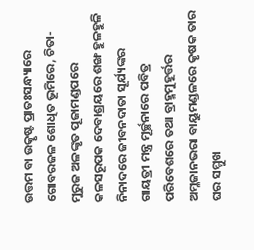ଉତ୍ତମ ବା ଉତ୍କୃଷ୍ଟ ପ୍ରାତଃସନ୍ଧ୍ୟାରେ ଗୋବରଜଳ ଶୋଧିତ ଭୂମିରେ, ଚିତା-ମୁରୁଜ ଅଳଙ୍କୃତ ପୂଜାମଣ୍ଡପରେ କଳସରୂପକ ଦେବାଶ୍ରୟରେ ଶଙ୍ଖ ହୁଳହୁଳି ନିନାଦରେ ଜୀବନଦାତା ସୂର୍ଯ୍ୟଙ୍କର ଗାୟତ୍ରୀ ମନ୍ତ୍ର ମୂର୍ଚ୍ଛନାରେ ପବିତ୍ର ପରିବେଶରେ ତଥା ବ୍ରାହ୍ମମୁହୂର୍ତ୍ତର ଅମ୍ଳଜାନଭରା ବାୟୁମଣ୍ଡଳରେ କୃଷକ ତାର ଘର ସମ୍ମୁଖ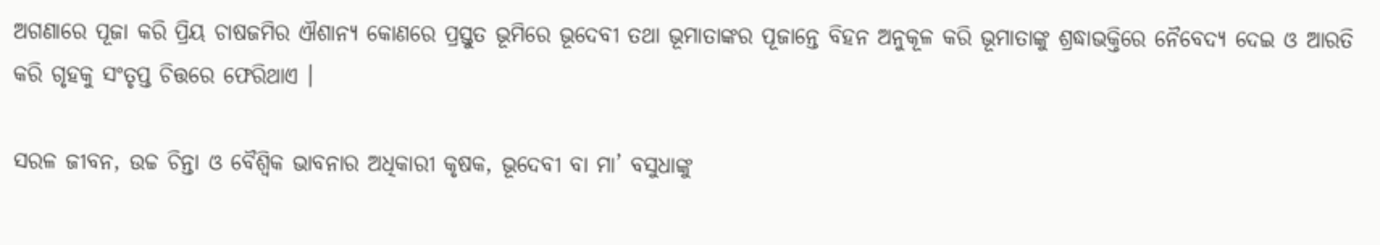ଅଗଣାରେ ପୂଜା କରି ପ୍ରିୟ ଚାଷଜମିର ଐଶାନ୍ୟ କୋଣରେ ପ୍ରସ୍ତୁତ ଭୂମିରେ ଭୂଦେବୀ ତଥା ଭୂମାତାଙ୍କର ପୂଜାନ୍ତେ ବିହନ ଅନୁକୂଳ କରି ଭୂମାତାଙ୍କୁ ଶ୍ରଦ୍ଧାଭକ୍ତିରେ ନୈବେଦ୍ୟ ଦେଇ ଓ ଆରତି କରି ଗୃହକୁ ସଂତୃପ୍ତ ଚିତ୍ତରେ ଫେରିଥାଏ ।

ସରଳ ଜୀବନ, ଉଚ୍ଚ ଚିନ୍ତା ଓ ବୈଶ୍ୱିକ ଭାବନାର ଅଧିକାରୀ କୃଷକ, ଭୂଦେବୀ ବା ମା’ ବସୁଧାଙ୍କୁ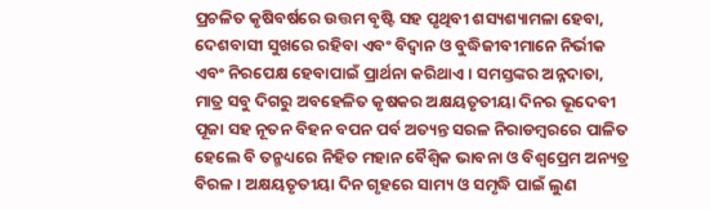ପ୍ରଚଳିତ କୃଷିବର୍ଷରେ ଉତ୍ତମ ବୃଷ୍ଟି ସହ ପୃଥିବୀ ଶସ୍ୟଶ୍ୟାମଳା ହେବା, ଦେଶବାସୀ ସୁଖରେ ରହିବା ଏବଂ ବିଦ୍ୱାନ ଓ ବୁଦ୍ଧିଜୀବୀମାନେ ନିର୍ଭୀକ ଏବଂ ନିରପେକ୍ଷ ହେବାପାଇଁ ପ୍ରାର୍ଥନା କରିଥାଏ । ସମସ୍ତଙ୍କର ଅନ୍ନଦାତା, ମାତ୍ର ସବୁ ଦିଗରୁ ଅବହେଳିତ କୃଷକର ଅକ୍ଷୟତୃତୀୟା ଦିନର ଭୂଦେବୀ ପୂଜା ସହ ନୂତନ ବିହନ ବପନ ପର୍ବ ଅତ୍ୟନ୍ତ ସରଳ ନିରାଡମ୍ବରରେ ପାଳିତ ହେଲେ ବି ତନ୍ମଧ୍ୟରେ ନିହିତ ମହାନ ବୈଶ୍ୱିକ ଭାବନା ଓ ବିଶ୍ୱପ୍ରେମ ଅନ୍ୟତ୍ର ବିରଳ । ଅକ୍ଷୟତୃତୀୟା ଦିନ ଗୃହରେ ସାମ୍ୟ ଓ ସମୃଦ୍ଧି ପାଇଁ ଲୁଣ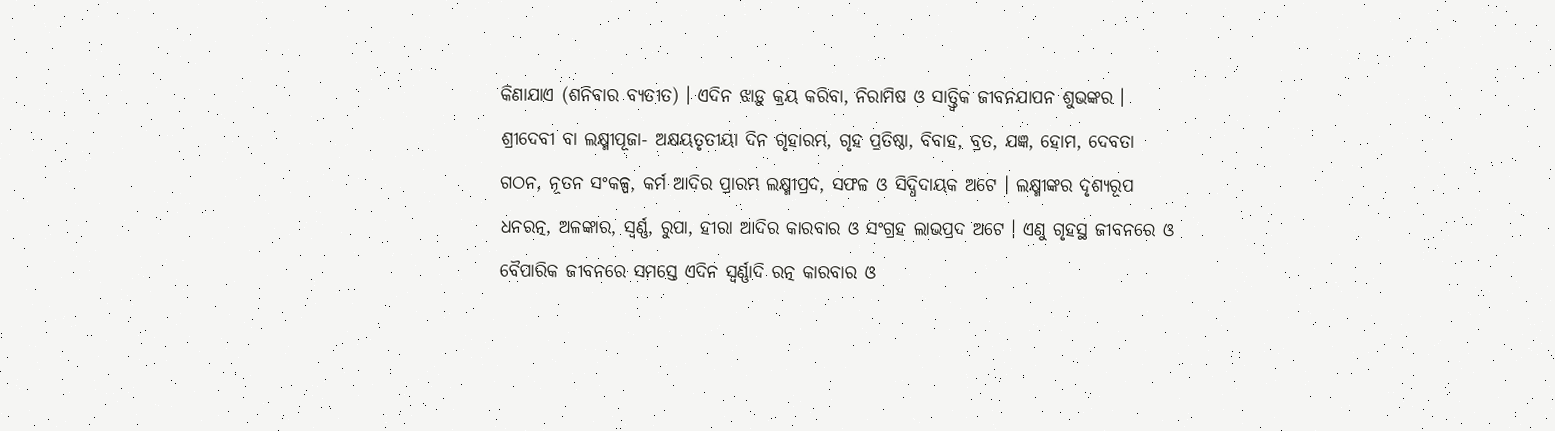କିଣାଯାଏ (ଶନିବାର ବ୍ୟତୀତ) । ଏଦିନ ଝାଡ଼ୁ କ୍ରୟ କରିବା, ନିରାମିଷ ଓ ସାତ୍ତ୍ୱିକ ଜୀବନଯାପନ ଶୁଭଙ୍କର । ଶ୍ରୀଦେବୀ ବା ଲକ୍ଷ୍ମୀପୂଜା- ଅକ୍ଷୟତୃତୀୟା ଦିନ ଗୃହାରମ୍ଭ, ଗୃହ ପ୍ରତିଷ୍ଠା, ବିବାହ, ବ୍ରତ, ଯଜ୍ଞ, ହୋମ, ଦେବତା ଗଠନ, ନୂତନ ସଂକଳ୍ପ, କର୍ମ ଆଦିର ପ୍ରାରମ୍ଭ ଲକ୍ଷ୍ମୀପ୍ରଦ, ସଫଳ ଓ ସିଦ୍ଧିଦାୟକ ଅଟେ । ଲକ୍ଷ୍ମୀଙ୍କର ଦୃଶ୍ୟରୂପ ଧନରତ୍ନ, ଅଳଙ୍କାର, ସ୍ୱର୍ଣ୍ଣ, ରୁପା, ହୀରା ଆଦିର କାରବାର ଓ ସଂଗ୍ରହ ଲାଭପ୍ରଦ ଅଟେ । ଏଣୁ ଗୃହସ୍ଥ ଜୀବନରେ ଓ ବୈପାରିକ ଜୀବନରେ ସମସ୍ତେ ଏଦିନ ସ୍ୱର୍ଣ୍ଣାଦି ରତ୍ନ କାରବାର ଓ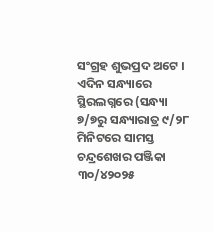ସଂଗ୍ରହ ଶୁଭପ୍ରଦ ଅଟେ । ଏଦିନ ସନ୍ଧ୍ୟାରେ ସ୍ଥିରଲଗ୍ନରେ (ସନ୍ଧ୍ୟା ୭/୭ରୁ ସନ୍ଧ୍ୟାରାତ୍ର ୯/୨୮ ମିନିଟରେ ସାମସ୍ତ ଚନ୍ଦ୍ରଶେଖର ପଞ୍ଜିକା ୩୦/୪୨୦୨୫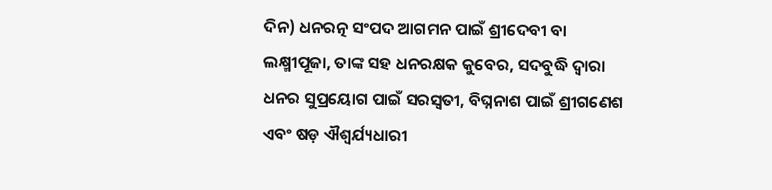ଦିନ) ଧନରତ୍ନ ସଂପଦ ଆଗମନ ପାଇଁ ଶ୍ରୀଦେବୀ ବା ଲକ୍ଷ୍ମୀପୂଜା, ତାଙ୍କ ସହ ଧନରକ୍ଷକ କୁବେର, ସଦବୁଦ୍ଧି ଦ୍ୱାରା ଧନର ସୁପ୍ରୟୋଗ ପାଇଁ ସରସ୍ୱତୀ, ବିଘ୍ନନାଶ ପାଇଁ ଶ୍ରୀଗଣେଶ ଏବଂ ଷଡ଼ ଐଶ୍ୱର୍ଯ୍ୟଧାରୀ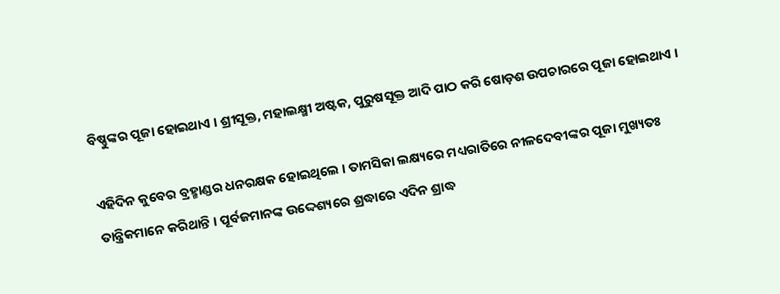ବିଷ୍ଣୁଙ୍କର ପୂଜା ହୋଇଥାଏ । ଶ୍ରୀସୂକ୍ତ, ମହାଲକ୍ଷ୍ମୀ ଅଷ୍ଟକ, ପୁରୁଷସୂକ୍ତ ଆଦି ପାଠ କରି ଷୋଡ଼ଶ ଉପଚାରରେ ପୂଜା ହୋଇଥାଏ ।

ଏହିଦିନ କୁବେର ବ୍ରହ୍ମାଣ୍ଡର ଧନରକ୍ଷକ ହୋଇଥିଲେ । ତାମସିକା ଲକ୍ଷ୍ୟରେ ମଧ୍ୟରାତିରେ ନୀଳଦେବୀଙ୍କର ପୂଜା ମୁଖ୍ୟତଃ ତାନ୍ତ୍ରିକମାନେ କରିଥାନ୍ତି । ପୂର୍ବଜମାନଙ୍କ ଉଦ୍ଦେଶ୍ୟରେ ଶ୍ରଦ୍ଧାରେ ଏଦିନ ଶ୍ରାଦ୍ଧ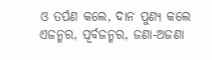ଓ ତର୍ପଣ କଲେ, ଦାନ ପୁଣ୍ୟ କଲେ ଏଜନ୍ମର, ପୂର୍ବଜନ୍ମର, ଜଣା-ଅଜଣା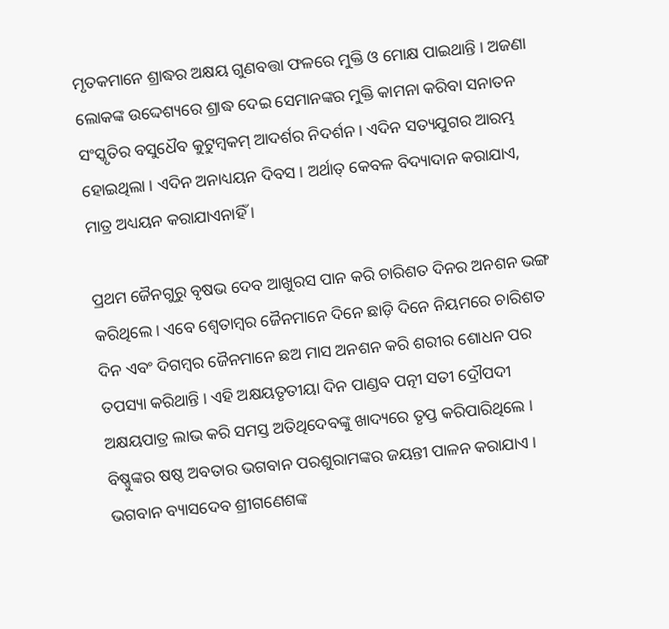ମୃତକମାନେ ଶ୍ରାଦ୍ଧର ଅକ୍ଷୟ ଗୁଣବତ୍ତା ଫଳରେ ମୁକ୍ତି ଓ ମୋକ୍ଷ ପାଇଥାନ୍ତି । ଅଜଣା ଲୋକଙ୍କ ଉଦ୍ଦେଶ୍ୟରେ ଶ୍ରାଦ୍ଧ ଦେଇ ସେମାନଙ୍କର ମୁକ୍ତି କାମନା କରିବା ସନାତନ ସଂସ୍କୃତିର ବସୁଧୈବ କୁଟୁମ୍ବକମ୍‌ ଆଦର୍ଶର ନିଦର୍ଶନ । ଏଦିନ ସତ୍ୟଯୁଗର ଆରମ୍ଭ ହୋଇଥିଲା । ଏଦିନ ଅନାଧ୍ୟୟନ ଦିବସ । ଅର୍ଥାତ୍‌ କେବଳ ବିଦ୍ୟାଦାନ କରାଯାଏ, ମାତ୍ର ଅଧ୍ୟୟନ କରାଯାଏନାହିଁ ।

ପ୍ରଥମ ଜୈନଗୁରୁ ବୃଷଭ ଦେବ ଆଖୁରସ ପାନ କରି ଚାରିଶତ ଦିନର ଅନଶନ ଭଙ୍ଗ କରିଥିଲେ । ଏବେ ଶ୍ୱେତାମ୍ବର ଜୈନମାନେ ଦିନେ ଛାଡ଼ି ଦିନେ ନିୟମରେ ଚାରିଶତ ଦିନ ଏବଂ ଦିଗମ୍ବର ଜୈନମାନେ ଛଅ ମାସ ଅନଶନ କରି ଶରୀର ଶୋଧନ ପର ତପସ୍ୟା କରିଥାନ୍ତି । ଏହି ଅକ୍ଷୟତୃତୀୟା ଦିନ ପାଣ୍ଡବ ପତ୍ନୀ ସତୀ ଦ୍ରୌପଦୀ ଅକ୍ଷୟପାତ୍ର ଲାଭ କରି ସମସ୍ତ ଅତିଥିଦେବଙ୍କୁ ଖାଦ୍ୟରେ ତୃପ୍ତ କରିପାରିଥିଲେ । ବିଷ୍ଣୁଙ୍କର ଷଷ୍ଠ ଅବତାର ଭଗବାନ ପରଶୁରାମଙ୍କର ଜୟନ୍ତୀ ପାଳନ କରାଯାଏ । ଭଗବାନ ବ୍ୟାସଦେବ ଶ୍ରୀଗଣେଶଙ୍କ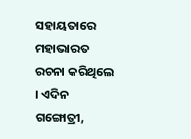ସହାୟତାରେ ମହାଭାରତ ରଚନା କରିଥିଲେ । ଏଦିନ ଗଙ୍ଗୋତ୍ରୀ,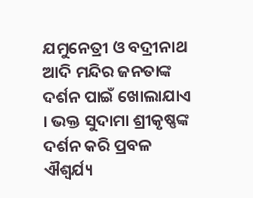ଯମୁନେତ୍ରୀ ଓ ବଦ୍ରୀନାଥ ଆଦି ମନ୍ଦିର ଜନତାଙ୍କ ଦର୍ଶନ ପାଇଁ ଖୋଲାଯାଏ । ଭକ୍ତ ସୁଦାମା ଶ୍ରୀକୃଷ୍ଣଙ୍କ ଦର୍ଶନ କରି ପ୍ରବଳ ଐଶ୍ୱର୍ଯ୍ୟ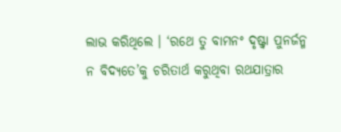ଲାଭ କରିଥିଲେ । ‘ରଥେ ତୁ ବାମନଂ ଦୃଷ୍ଟ୍ୱା ପୁନର୍ଜନ୍ମ ନ ବିଦ୍ୟତେ’କୁ ଚରିତାର୍ଥ କରୁଥିବା ରଥଯାତ୍ରାର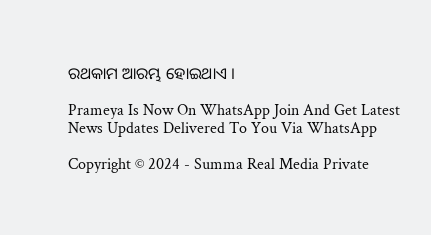ରଥକାମ ଆରମ୍ଭ ହୋଇଥାଏ ।

Prameya Is Now On WhatsApp Join And Get Latest News Updates Delivered To You Via WhatsApp

Copyright © 2024 - Summa Real Media Private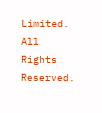Limited. All Rights Reserved.